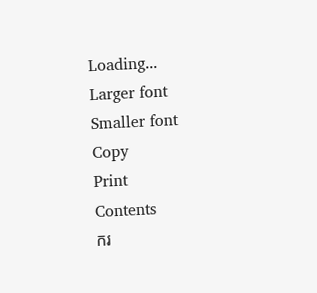Loading...
Larger font
Smaller font
Copy
Print
Contents
ករ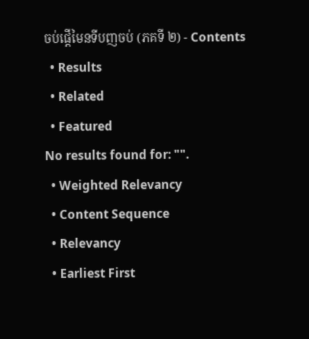ចប់ផ្តើមៃនទីបញចប់ (ភគទី ២) - Contents
  • Results
  • Related
  • Featured
No results found for: "".
  • Weighted Relevancy
  • Content Sequence
  • Relevancy
  • Earliest First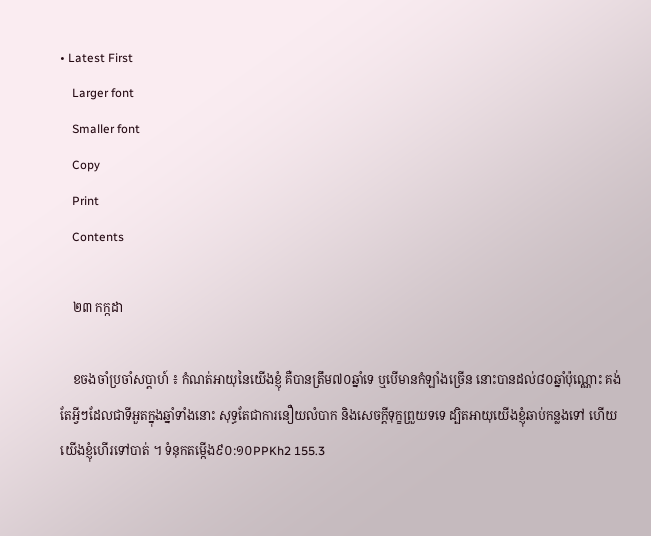• Latest First
    Larger font
    Smaller font
    Copy
    Print
    Contents

    ២៣ កក្កដា

    ខចងចាំប្រចាំសប្តាហ៍ ៖ កំណត់អាយុនៃយើងខ្ញុំ គឺបានត្រឹម៧០ឆ្នាំទេ ឬបើមានកំឡាំងច្រើន នោះបានដល់៨០ឆ្នាំប៉ុណ្ណោះ គង់តែអ្វីៗដែលជាទីអួតក្នុងឆ្នាំទាំងនោះ សុទ្ធតែជាការនឿយលំបាក និងសេចក្តីទុក្ខព្រួយទទេ ដ្បិតអាយុយើងខ្ញុំឆាប់កន្លងទៅ ហើយយើងខ្ញុំហើរទៅបាត់ ។ ទំនុកតម្កើង៩០:១០PPKh2 155.3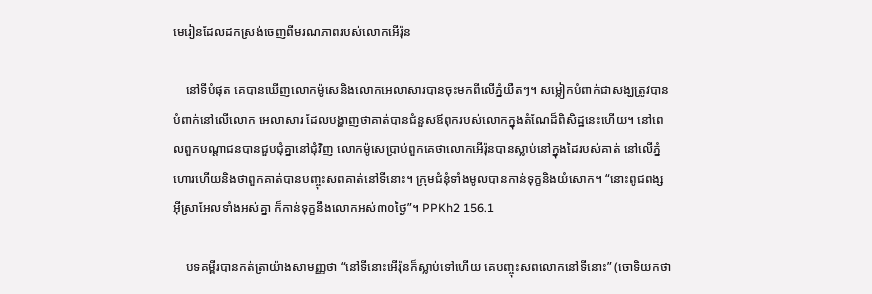មេរៀនដែលដកស្រង់ចេញពីមរណភាពរបស់លោកអើរ៉ុន

    នៅទីបំផុត គេបានឃើញលោកម៉ូសេនិងលោកអេលាសារបានចុះមកពីលើភ្នំយឺតៗ។ សម្លៀកបំពាក់ជាសង្ឃត្រូវបានបំពាក់នៅលើលោក អេលាសារ ដែលបង្ហាញថាគាត់បានជំនួសឪពុករបស់លោកក្នុងតំណែដ៏ពិសិដ្ឋនេះហើយ។ នៅពេលពួកបណ្តាជនបានជួបជុំគ្នានៅជុំវិញ លោកម៉ូសេប្រាប់ពួកគេថាលោកអើរ៉ុនបានស្លាប់នៅក្នុងដៃរបស់គាត់ នៅលើភ្នំហោរហើយនិងថាពួកគាត់បានបញ្ចុះសពគាត់នៅទីនោះ។ ក្រុមជំនុំទាំងមូលបានកាន់ទុក្ខនិងយំសោក។ “នោះពូជពង្សអ៊ីស្រាអែលទាំងអស់គ្នា ក៏កាន់ទុក្ខនឹងលោកអស់៣០ថ្ងៃ”។ PPKh2 156.1

    បទគម្ពីរបានកត់ត្រាយ៉ាងសាមញ្ញថា “នៅទីនោះអើរ៉ុនក៏ស្លាប់ទៅហើយ គេបញ្ចុះសពលោកនៅទីនោះ” (ចោទិយកថា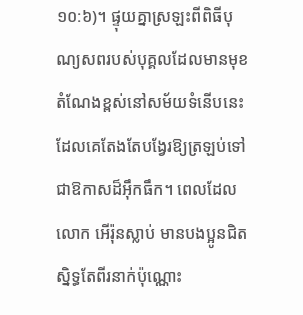១០:៦)។ ផ្ទុយគ្នាស្រឡះពីពិធីបុណ្យសពរបស់បុគ្គលដែលមានមុខតំណែងខ្ពស់នៅសម័យទំនើបនេះ ដែលគេតែងតែបង្វែរឱ្យត្រឡប់ទៅជាឱកាសដ៏អ៊ឹកធឹក។ ពេលដែលលោក អើរ៉ុនស្លាប់ មានបងប្អូនជិតស្និទ្ធតែពីរនាក់ប៉ុណ្ណោះ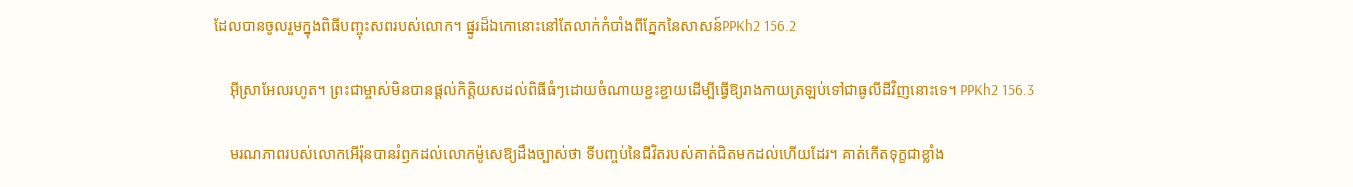ដែលបានចូលរួមក្នុងពិធីបញ្ចុះសពរបស់លោក។ ផ្នូរដ៏ឯកោនោះនៅតែលាក់កំបាំងពីភ្នែកនៃសាសន៍PPKh2 156.2

    អ៊ីស្រាអែលរហូត។ ព្រះជាម្ចាស់មិនបានផ្ដល់កិត្តិយសដល់ពិធីធំៗដោយចំណាយខ្ជះខ្ជាយដើម្បីធ្វើឱ្យរាងកាយត្រឡប់ទៅជាធូលីដីវិញនោះទេ។ PPKh2 156.3

    មរណភាពរបស់លោកអើរ៉ុនបានរំឭកដល់លោកម៉ូសេឱ្យដឹងច្បាស់ថា ទីបញ្ចប់នៃជីវិតរបស់គាត់ជិតមកដល់ហើយដែរ។ គាត់កើតទុក្ខជាខ្លាំង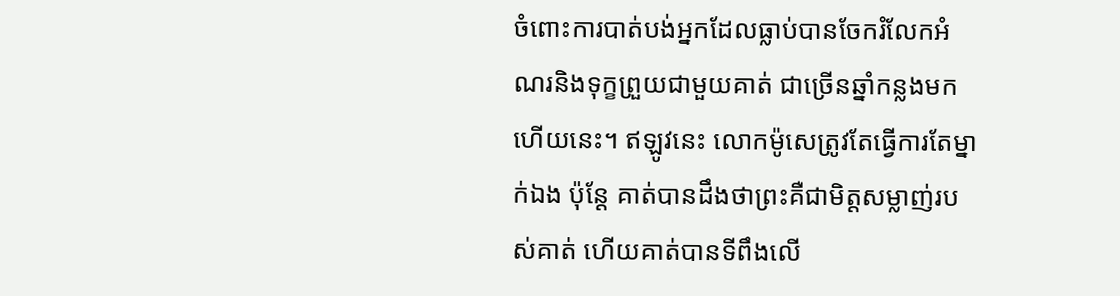ចំពោះការបាត់បង់អ្នកដែលធ្លាប់បានចែករំលែកអំណរនិងទុក្ខព្រួយជាមួយគាត់ ជាច្រើនឆ្នាំកន្លងមកហើយនេះ។ ឥឡូវនេះ លោកម៉ូសេត្រូវតែធ្វើការតែម្នាក់ឯង ប៉ុន្ដែ គាត់បានដឹងថាព្រះគឺជាមិត្ដសម្លាញ់របស់គាត់ ហើយគាត់បានទីពឹងលើ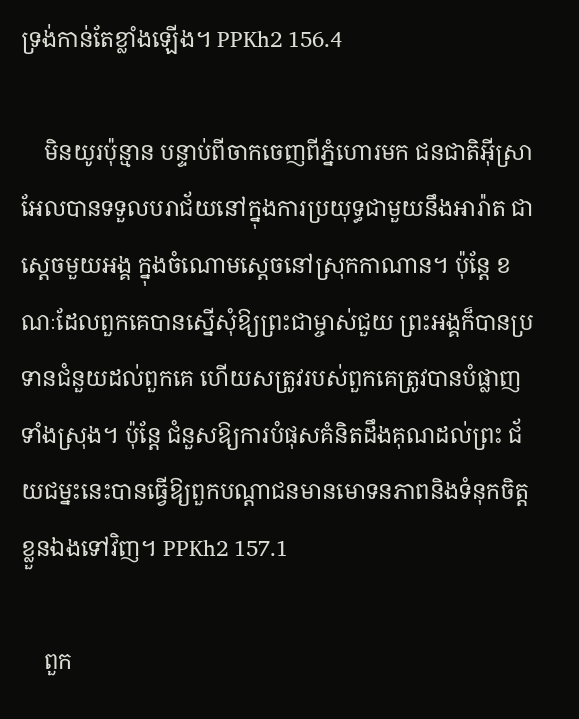ទ្រង់កាន់តែខ្លាំងឡើង។ PPKh2 156.4

    មិនយូរប៉ុន្មាន បន្ទាប់ពីចាកចេញពីភ្នំហោរមក ជនជាតិអ៊ីស្រាអែលបានទទួលបរាជ័យនៅក្នុងការប្រយុទ្ធជាមួយនឹងអារ៉ាត ជាស្តេចមួយអង្គ ក្នុងចំណោមស្ដេចនៅស្រុកកាណាន។ ប៉ុន្តែ ខណៈដែលពួកគេបានស្នើសុំឱ្យព្រះជាម្ចាស់ជួយ ព្រះអង្គក៏បានប្រទានជំនួយដល់ពួកគេ ហើយសត្រូវរបស់ពួកគេត្រូវបានបំផ្លាញទាំងស្រុង។ ប៉ុន្តែ ជំនួសឱ្យការបំផុសគំនិតដឹងគុណដល់ព្រះ ជ័យជម្នះនេះបានធ្វើឱ្យពួកបណ្តាជនមានមោទនភាពនិងទំនុកចិត្តខ្លួនឯងទៅវិញ។ PPKh2 157.1

    ពួក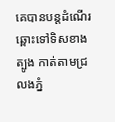គេបានបន្តដំណើរឆ្ពោះទៅទិសខាងត្បូង កាត់តាមជ្រលងភ្នំ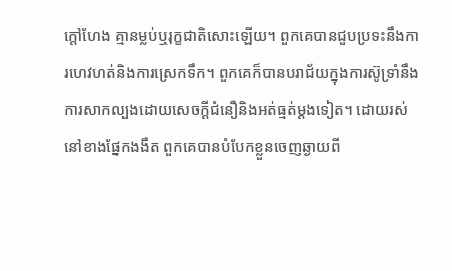ក្តៅហែង គ្មានម្លប់ឬរុក្ខជាតិសោះឡើយ។ ពួកគេបានជួបប្រទះនឹងការហេវហត់និងការស្រេកទឹក។ ពួកគេក៏បានបរាជ័យក្នុងការស៊ូទ្រាំនឹងការសាកល្បងដោយសេចក្ដីជំនឿនិងអត់ធ្មត់ម្តងទៀត។ ដោយរស់នៅខាងផ្នែកងងឹត ពួកគេបានបំបែកខ្លួនចេញឆ្ងាយពី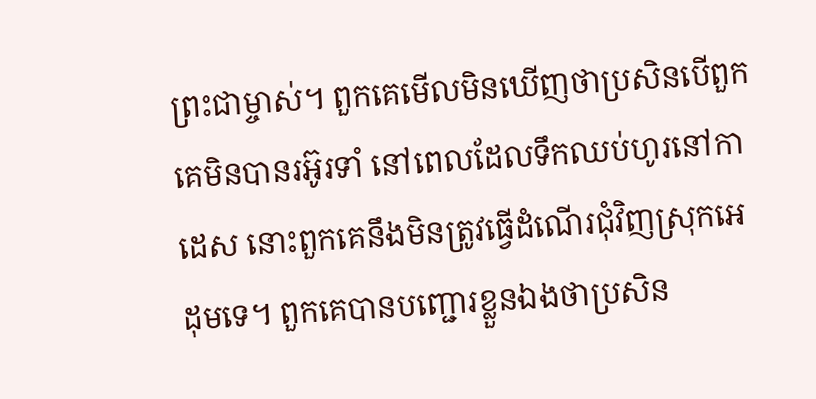ព្រះជាម្ចាស់។ ពួកគេមើលមិនឃើញថាប្រសិនបើពួកគេមិនបានរអ៊ូរទាំ នៅពេលដែលទឹកឈប់ហូរនៅកាដេស នោះពួកគេនឹងមិនត្រូវធ្វើដំណើរជុំវិញស្រុកអេដុមទេ។ ពួកគេបានបញ្ជោរខ្លួនឯងថាប្រសិន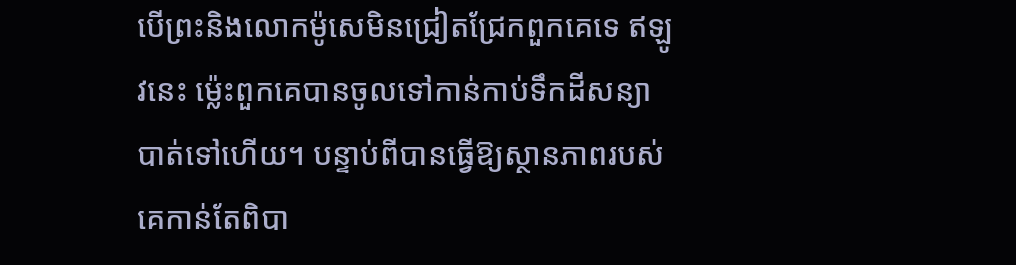បើព្រះនិងលោកម៉ូសេមិនជ្រៀតជ្រែកពួកគេទេ ឥឡូវនេះ ម្ល៉េះពួកគេបានចូលទៅកាន់កាប់ទឹកដីសន្យាបាត់ទៅហើយ។ បន្ទាប់ពីបានធ្វើឱ្យស្ថានភាពរបស់គេកាន់តែពិបា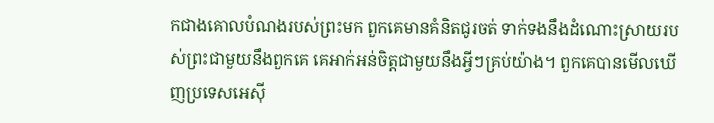កជាងគោលបំណងរបស់ព្រះមក ពួកគេមានគំនិតជូរចត់ ទាក់ទងនឹងដំណោះស្រាយរបស់ព្រះជាមួយនឹងពួកគេ គេអាក់អន់ចិត្តជាមួយនឹងអ្វីៗគ្រប់យ៉ាង។ ពួកគេបានមើលឃើញប្រទេសអេស៊ី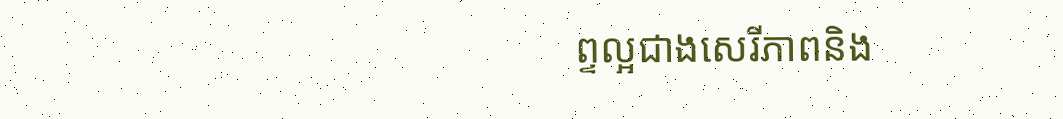ព្ទល្អជាងសេរីភាពនិង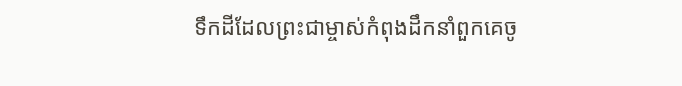ទឹកដីដែលព្រះជាម្ចាស់កំពុងដឹកនាំពួកគេចូ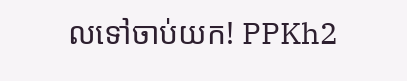លទៅចាប់យក! PPKh2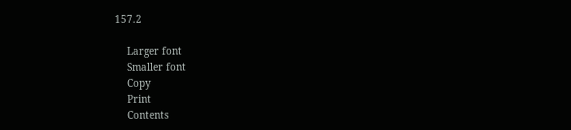157.2

    Larger font
    Smaller font
    Copy
    Print
    Contents